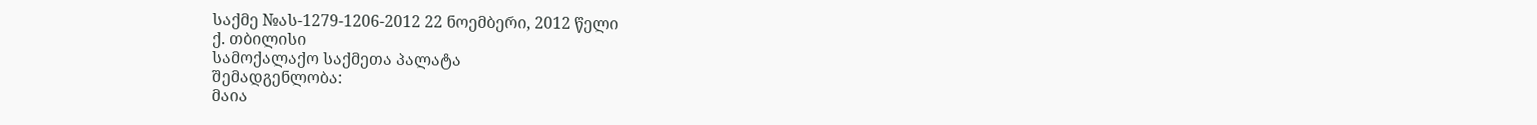საქმე №ას-1279-1206-2012 22 ნოემბერი, 2012 წელი
ქ. თბილისი
სამოქალაქო საქმეთა პალატა
შემადგენლობა:
მაია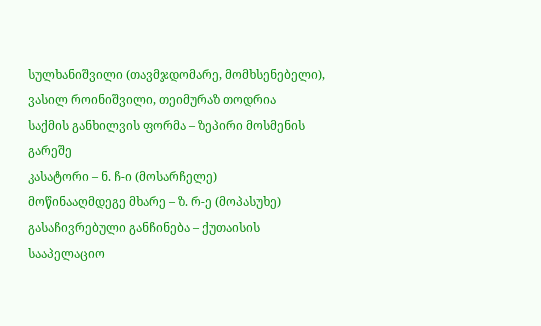სულხანიშვილი (თავმჯდომარე, მომხსენებელი),
ვასილ როინიშვილი, თეიმურაზ თოდრია
საქმის განხილვის ფორმა – ზეპირი მოსმენის გარეშე
კასატორი – ნ. ჩ-ი (მოსარჩელე)
მოწინააღმდეგე მხარე – ზ. რ-ე (მოპასუხე)
გასაჩივრებული განჩინება – ქუთაისის სააპელაციო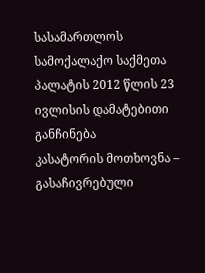სასამართლოს სამოქალაქო საქმეთა პალატის 2012 წლის 23 ივლისის დამატებითი განჩინება
კასატორის მოთხოვნა – გასაჩივრებული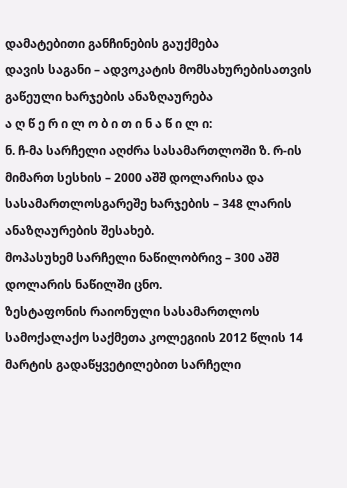დამატებითი განჩინების გაუქმება
დავის საგანი – ადვოკატის მომსახურებისათვის გაწეული ხარჯების ანაზღაურება
ა ღ წ ე რ ი ლ ო ბ ი თ ი ნ ა წ ი ლ ი:
ნ. ჩ-მა სარჩელი აღძრა სასამართლოში ზ. რ-ის მიმართ სესხის – 2000 აშშ დოლარისა და სასამართლოსგარეშე ხარჯების – 348 ლარის ანაზღაურების შესახებ.
მოპასუხემ სარჩელი ნაწილობრივ – 300 აშშ დოლარის ნაწილში ცნო.
ზესტაფონის რაიონული სასამართლოს სამოქალაქო საქმეთა კოლეგიის 2012 წლის 14 მარტის გადაწყვეტილებით სარჩელი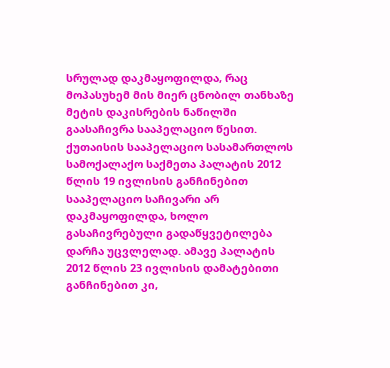სრულად დაკმაყოფილდა, რაც მოპასუხემ მის მიერ ცნობილ თანხაზე მეტის დაკისრების ნაწილში გაასაჩივრა სააპელაციო წესით.
ქუთაისის სააპელაციო სასამართლოს სამოქალაქო საქმეთა პალატის 2012 წლის 19 ივლისის განჩინებით სააპელაციო საჩივარი არ დაკმაყოფილდა, ხოლო გასაჩივრებული გადაწყვეტილება დარჩა უცვლელად. ამავე პალატის 2012 წლის 23 ივლისის დამატებითი განჩინებით კი,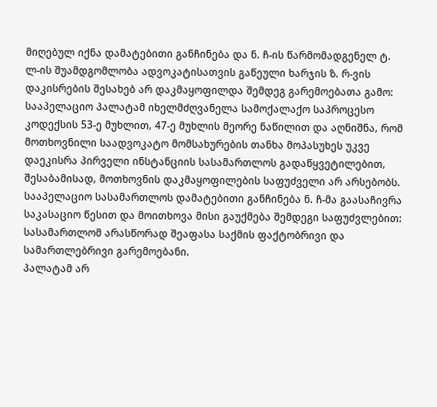მიღებულ იქნა დამატებითი განჩინება და ნ. ჩ-ის წარმომადგენელ ტ. ლ-ის შუამდგომლობა ადვოკატისათვის გაწეული ხარჯის ზ. რ-ვის დაკისრების შესახებ არ დაკმაყოფილდა შემდეგ გარემოებათა გამო:
სააპელაციო პალატამ იხელმძღვანელა სამოქალაქო საპროცესო კოდექსის 53-ე მუხლით, 47-ე მუხლის მეორე ნაწილით და აღნიშნა, რომ მოთხოვნილი საადვოკატო მომსახურების თანხა მოპასუხეს უკვე დაეკისრა პირველი ინსტანციის სასამართლოს გადაწყვეტილებით, შესაბამისად, მოთხოვნის დაკმაყოფილების საფუძველი არ არსებობს.
სააპელაციო სასამართლოს დამატებითი განჩინება ნ. ჩ-მა გაასაჩივრა საკასაციო წესით და მოითხოვა მისი გაუქმება შემდეგი საფუძვლებით:
სასამართლომ არასწორად შეაფასა საქმის ფაქტობრივი და სამართლებრივი გარემოებანი.
პალატამ არ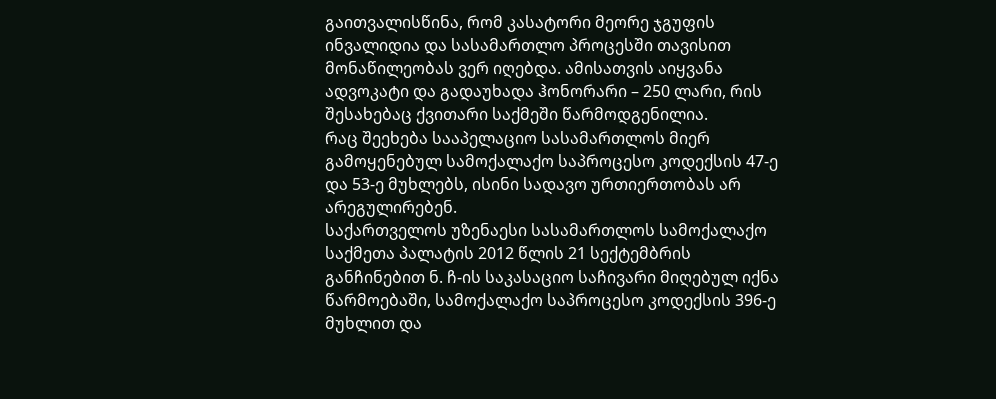გაითვალისწინა, რომ კასატორი მეორე ჯგუფის ინვალიდია და სასამართლო პროცესში თავისით მონაწილეობას ვერ იღებდა. ამისათვის აიყვანა ადვოკატი და გადაუხადა ჰონორარი – 250 ლარი, რის შესახებაც ქვითარი საქმეში წარმოდგენილია.
რაც შეეხება სააპელაციო სასამართლოს მიერ გამოყენებულ სამოქალაქო საპროცესო კოდექსის 47-ე და 53-ე მუხლებს, ისინი სადავო ურთიერთობას არ არეგულირებენ.
საქართველოს უზენაესი სასამართლოს სამოქალაქო საქმეთა პალატის 2012 წლის 21 სექტემბრის განჩინებით ნ. ჩ-ის საკასაციო საჩივარი მიღებულ იქნა წარმოებაში, სამოქალაქო საპროცესო კოდექსის 396-ე მუხლით და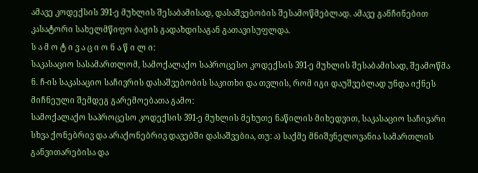ამავე კოდექსის 391-ე მუხლის შესაბამისად, დასაშვებობის შესამოწმებლად. ამავე განჩინებით კასატორი სახელმწიფო ბაჟის გადახდისაგან გათავისუფლდა.
ს ა მ ო ტ ი ვ ა ც ი ო ნ ა წ ი ლ ი:
საკასაციო სასამართლომ, სამოქალაქო საპროცესო კოდექსის 391-ე მუხლის შესაბამისად, შეამოწმა ნ. ჩ-ის საკასაციო საჩივრის დასაშვებობის საკითხი და თვლის, რომ იგი დაუშვებლად უნდა იქნეს მიჩნეული შემდეგ გარემოებათა გამო:
სამოქალაქო საპროცესო კოდექსის 391-ე მუხლის მეხუთე ნაწილის მიხედვით, საკასაციო საჩივარი სხვა ქონებრივ და არაქონებრივ დავებში დასაშვებია, თუ: ა) საქმე მნიშვნელოვანია სამართლის განვითარებისა და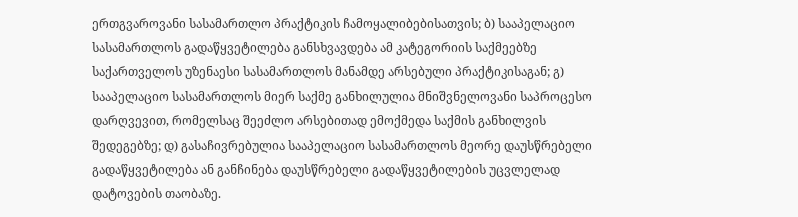ერთგვაროვანი სასამართლო პრაქტიკის ჩამოყალიბებისათვის; ბ) სააპელაციო სასამართლოს გადაწყვეტილება განსხვავდება ამ კატეგორიის საქმეებზე საქართველოს უზენაესი სასამართლოს მანამდე არსებული პრაქტიკისაგან; გ) სააპელაციო სასამართლოს მიერ საქმე განხილულია მნიშვნელოვანი საპროცესო დარღვევით, რომელსაც შეეძლო არსებითად ემოქმედა საქმის განხილვის შედეგებზე; დ) გასაჩივრებულია სააპელაციო სასამართლოს მეორე დაუსწრებელი გადაწყვეტილება ან განჩინება დაუსწრებელი გადაწყვეტილების უცვლელად დატოვების თაობაზე.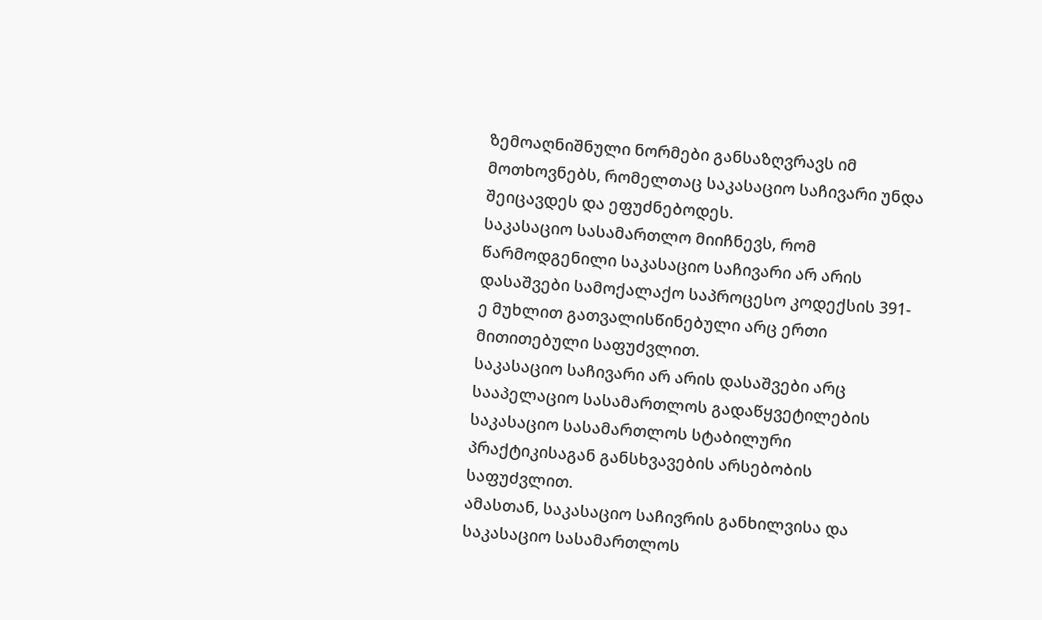ზემოაღნიშნული ნორმები განსაზღვრავს იმ მოთხოვნებს, რომელთაც საკასაციო საჩივარი უნდა შეიცავდეს და ეფუძნებოდეს.
საკასაციო სასამართლო მიიჩნევს, რომ წარმოდგენილი საკასაციო საჩივარი არ არის დასაშვები სამოქალაქო საპროცესო კოდექსის 391-ე მუხლით გათვალისწინებული არც ერთი მითითებული საფუძვლით.
საკასაციო საჩივარი არ არის დასაშვები არც სააპელაციო სასამართლოს გადაწყვეტილების საკასაციო სასამართლოს სტაბილური პრაქტიკისაგან განსხვავების არსებობის საფუძვლით.
ამასთან, საკასაციო საჩივრის განხილვისა და საკასაციო სასამართლოს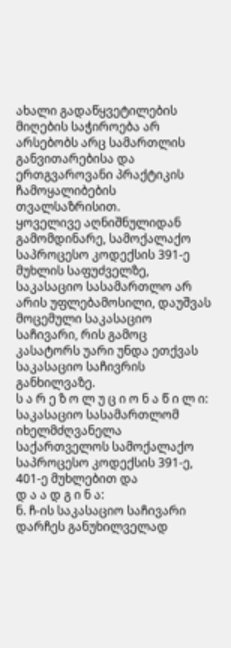ახალი გადაწყვეტილების მიღების საჭიროება არ არსებობს არც სამართლის განვითარებისა და ერთგვაროვანი პრაქტიკის ჩამოყალიბების თვალსაზრისით.
ყოველივე აღნიშნულიდან გამომდინარე, სამოქალაქო საპროცესო კოდექსის 391-ე მუხლის საფუძველზე, საკასაციო სასამართლო არ არის უფლებამოსილი, დაუშვას მოცემული საკასაციო საჩივარი, რის გამოც კასატორს უარი უნდა ეთქვას საკასაციო საჩივრის განხილვაზე.
ს ა რ ე ზ ო ლ უ ც ი ო ნ ა წ ი ლ ი:
საკასაციო სასამართლომ იხელმძღვანელა საქართველოს სამოქალაქო საპროცესო კოდექსის 391-ე, 401-ე მუხლებით და
დ ა ა დ გ ი ნ ა:
ნ. ჩ-ის საკასაციო საჩივარი დარჩეს განუხილველად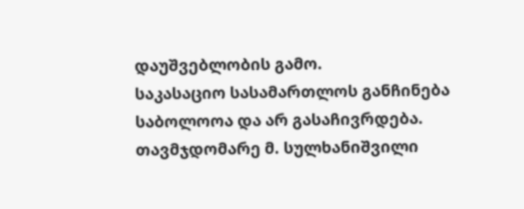დაუშვებლობის გამო.
საკასაციო სასამართლოს განჩინება საბოლოოა და არ გასაჩივრდება.
თავმჯდომარე მ. სულხანიშვილი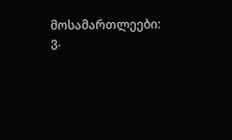მოსამართლეები: ვ.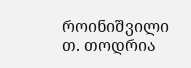როინიშვილი
თ. თოდრია